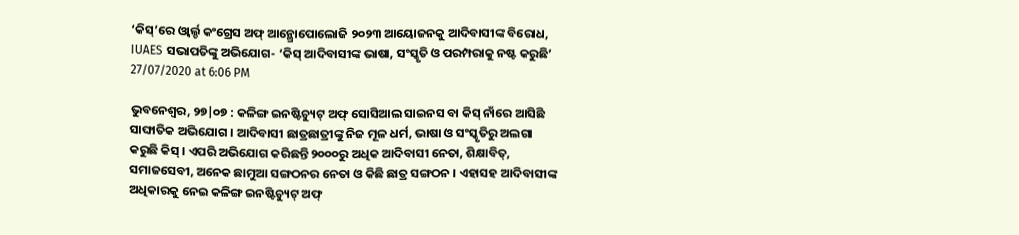‘କିସ୍’ରେ ଓ୍ୱାର୍ଲ୍ଡ କଂଗ୍ରେସ ଅଫ୍ ଆନ୍ଥ୍ରୋପୋଲୋଜି ୨୦୨୩ ଆୟୋଜନକୁ ଆଦିବାସୀଙ୍କ ବିରୋଧ, IUAES ସଭାପତିଙ୍କୁ ଅଭିଯୋଗ- ‘କିସ୍ ଆଦିବାସୀଙ୍କ ଭାଷା, ସଂସ୍କୃତି ଓ ପରମ୍ପରାକୁ ନଷ୍ଟ କରୁଛି’
27/07/2020 at 6:06 PM

ଭୁବନେଶ୍ୱର, ୨୭|୦୭ : କଳିଙ୍ଗ ଇନଷ୍ଟିଚ୍ୟୁଟ୍ ଅଫ୍ ସୋସିଆଲ ସାଇନସ ବା କିସ୍ ନାଁରେ ଆସିଛି ସାଙ୍ଘାତିକ ଅଭିଯୋଗ । ଆଦିବାସୀ ଛାତ୍ରଛାତ୍ରୀଙ୍କୁ ନିଜ ମୂଳ ଧର୍ମ, ଭାଷା ଓ ସଂସ୍କୃତିରୁ ଅଲଗା କରୁଛି କିସ୍ । ଏପରି ଅଭିଯୋଗ କରିଛନ୍ତି ୨୦୦୦ରୁ ଅଧିକ ଆଦିବାସୀ ନେତା, ଶିକ୍ଷାବିତ୍, ସମାଜସେବୀ, ଅନେକ ଛାମୁଆ ସଙ୍ଗଠନର ନେତା ଓ କିଛି ଛାତ୍ର ସଙ୍ଗଠନ । ଏହାସହ ଆଦିବାସୀଙ୍କ ଅଧିକାରକୁ ନେଇ କଳିଙ୍ଗ ଇନଷ୍ଟିଚ୍ୟୁଟ୍ ଅଫ୍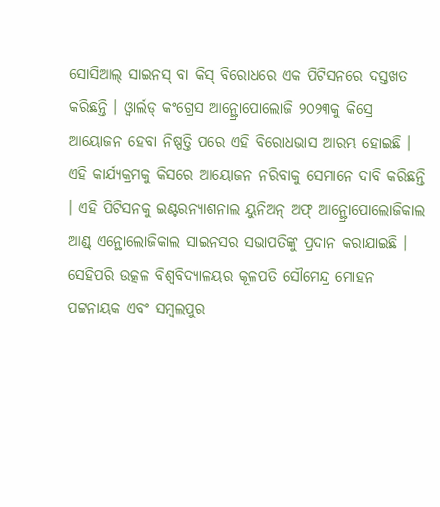ସୋସିଆଲ୍ ସାଇନସ୍ ବା କିସ୍ ବିରୋଧରେ ଏକ ପିଟିସନରେ ଦସ୍ତଖତ କରିଛନ୍ତି । ଓ୍ୱାର୍ଲଡ୍ କଂଗ୍ରେସ ଆନ୍ଥ୍ରୋପୋଲୋଜି ୨୦୨୩କୁ କିସ୍ରେ ଆୟୋଜନ ହେବା ନିଷ୍ପତ୍ତି ପରେ ଏହି ବିରୋଧଭାସ ଆରମ୍ଭ ହୋଇଛି । ଏହି କାର୍ଯ୍ୟକ୍ରମକୁ କିସରେ ଆୟୋଜନ ନରିବାକୁ ସେମାନେ ଦାବି କରିଛନ୍ତି । ଏହି ପିଟିସନକୁ ଇଣ୍ଟରନ୍ୟାଶନାଲ ୟୁନିଅନ୍ ଅଫ୍ ଆନ୍ଥ୍ରୋପୋଲୋଜିକାଲ ଆଣ୍ଡ୍ ଏନ୍ଥୋଲୋଜିକାଲ ସାଇନସର ସଭାପତିଙ୍କୁ ପ୍ରଦାନ କରାଯାଇଛି । ସେହିପରି ଉତ୍କଳ ବିଶ୍ୱବିଦ୍ୟାଳୟର କୂଳପତି ସୌମେନ୍ଦ୍ର ମୋହନ ପଟ୍ଟନାୟକ ଏବଂ ସମ୍ବଲପୁର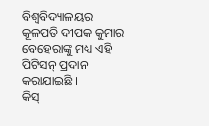ବିଶ୍ୱବିଦ୍ୟାଳୟର କୂଳପତି ଦୀପକ କୁମାର ବେହେରାଙ୍କୁ ମଧ୍ୟ ଏହି ପିଟିସନ୍ ପ୍ରଦାନ କରାଯାଇଛି ।
କିସ୍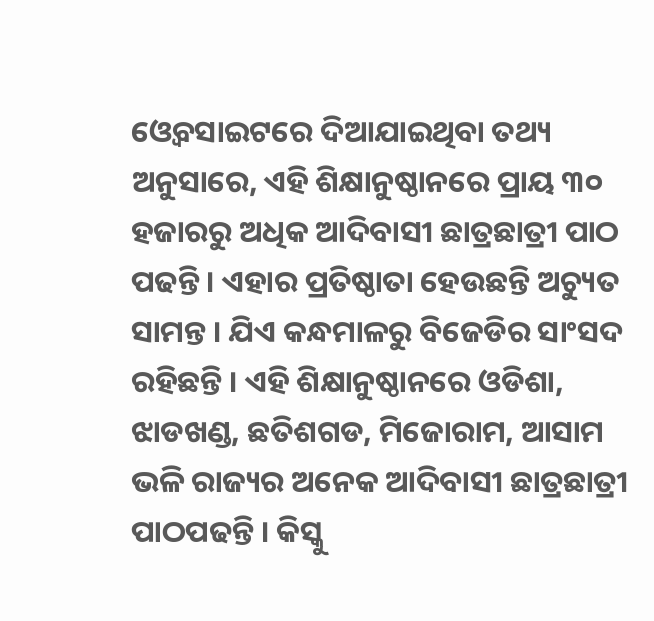ଓ୍ୱେବସାଇଟରେ ଦିଆଯାଇଥିବା ତଥ୍ୟ ଅନୁସାରେ, ଏହି ଶିକ୍ଷାନୁଷ୍ଠାନରେ ପ୍ରାୟ ୩୦ ହଜାରରୁ ଅଧିକ ଆଦିବାସୀ ଛାତ୍ରଛାତ୍ରୀ ପାଠ ପଢନ୍ତି । ଏହାର ପ୍ରତିଷ୍ଠାତା ହେଉଛନ୍ତି ଅଚ୍ୟୁତ ସାମନ୍ତ । ଯିଏ କନ୍ଧମାଳରୁ ବିଜେଡିର ସାଂସଦ ରହିଛନ୍ତି । ଏହି ଶିକ୍ଷାନୁଷ୍ଠାନରେ ଓଡିଶା, ଝାଡଖଣ୍ଡ, ଛତିଶଗଡ, ମିଜୋରାମ, ଆସାମ ଭଳି ରାଜ୍ୟର ଅନେକ ଆଦିବାସୀ ଛାତ୍ରଛାତ୍ରୀ ପାଠପଢନ୍ତି । କିସ୍କୁ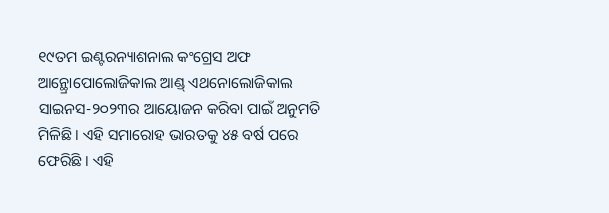୧୯ତମ ଇଣ୍ଟରନ୍ୟାଶନାଲ କଂଗ୍ରେସ ଅଫ ଆନ୍ଥ୍ରୋପୋଲୋଜିକାଲ ଆଣ୍ଡ୍ ଏଥନୋଲୋଜିକାଲ ସାଇନସ-୨୦୨୩ର ଆୟୋଜନ କରିବା ପାଇଁ ଅନୁମତି ମିଳିଛି । ଏହି ସମାରୋହ ଭାରତକୁ ୪୫ ବର୍ଷ ପରେ ଫେରିଛି । ଏହି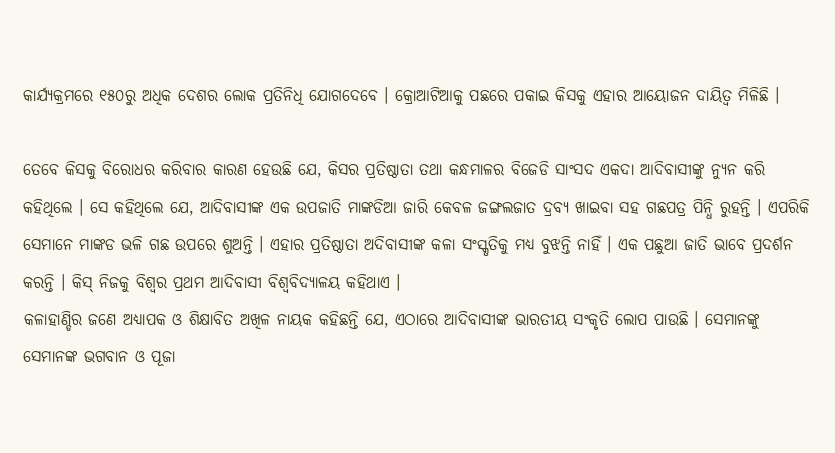କାର୍ଯ୍ୟକ୍ରମରେ ୧୫୦ରୁ ଅଧିକ ଦେଶର ଲୋକ ପ୍ରତିନିଧି ଯୋଗଦେବେ । କ୍ରୋଆଟିଆକୁ ପଛରେ ପକାଇ କିସକୁ ଏହାର ଆୟୋଜନ ଦାୟିତ୍ୱ ମିଳିଛି ।

ତେବେ କିସକୁ ବିରୋଧର କରିବାର କାରଣ ହେଉଛି ଯେ, କିସର ପ୍ରତିଷ୍ଠାତା ତଥା କନ୍ଧମାଳର ବିଜେଡି ସାଂସଦ ଏକଦା ଆଦିବାସୀଙ୍କୁ ନ୍ୟୁନ କରି କହିଥିଲେ । ସେ କହିଥିଲେ ଯେ, ଆଦିବାସୀଙ୍କ ଏକ ଉପଜାତି ମାଙ୍କଡିଆ ଜାରି କେବଳ ଜଙ୍ଗଲଜାତ ଦ୍ରବ୍ୟ ଖାଇବା ସହ ଗଛପତ୍ର ପିନ୍ଧି ରୁହନ୍ତି । ଏପରିକି ସେମାନେ ମାଙ୍କଡ ଭଳି ଗଛ ଉପରେ ଶୁଅନ୍ତି । ଏହାର ପ୍ରତିଷ୍ଠାତା ଅଦିବାସୀଙ୍କ କଳା ସଂସ୍କୃତିକୁ ମଧ୍ୟ ବୁଝନ୍ତି ନାହିଁ । ଏକ ପଛୁଆ ଜାତି ଭାବେ ପ୍ରଦର୍ଶନ କରନ୍ତି । କିସ୍ ନିଜକୁ ବିଶ୍ୱର ପ୍ରଥମ ଆଦିବାସୀ ବିଶ୍ୱବିଦ୍ୟାଳୟ କହିଥାଏ ।
କଳାହାଣ୍ଡିର ଜଣେ ଅଧ୍ୟାପକ ଓ ଶିକ୍ଷାବିତ ଅଖିଳ ନାୟକ କହିଛନ୍ତି ଯେ, ଏଠାରେ ଆଦିବାସୀଙ୍କ ଭାରତୀୟ ସଂକୃତି ଲୋପ ପାଉଛି । ସେମାନଙ୍କୁ ସେମାନଙ୍କ ଭଗବାନ ଓ ପୂଜା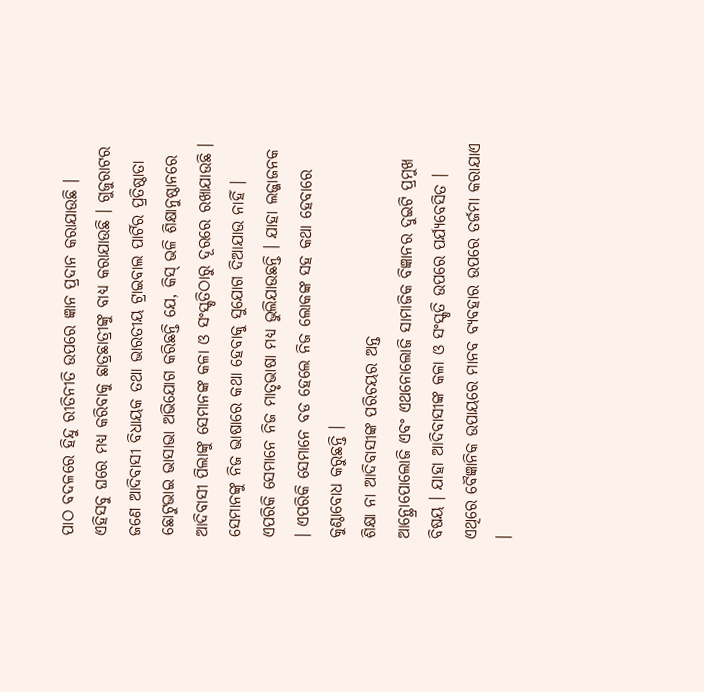ପାଠ ବଦଳରେ ହିନ୍ଦୁ ରୀତିନୀତି ଉପରେ ଜ୍ଞାନ ପ୍ରଦାନ କରାଯାଉଛି । ଏହିସବୁ ଘରେ ମଧ୍ୟ କରିବାକୁ ଛାତ୍ରଛାତ୍ରୀଙ୍କୁ ବାଧ୍ୟ କରାଯାଉଛି । ଗୁଜୁରାଟର ଜଣେ ଆଦିବାସୀ ବିଧାୟକ ତଥା ଭାରତୀୟ ଟ୍ରାଇବାଲ ପାର୍ଟିର ପ୍ରତିଷ୍ଠାତା ଛୋଟୁଭାଇ ଭାସାଭା ଅଭିଯୋଗ କରିଛନ୍ତି ଯେ, କିସ୍ ଭଳି ଶିକ୍ଷାନୁଷ୍ଠାନରେ ଆଦିବାସୀ ପିଲାଙ୍କୁ ସେମାନଙ୍କ କଳା ଓ ସଂସ୍କୃତିଠାରୁ ଦୂରରେ ରଖାଯାଉଛି । ସେମାନଙ୍କୁ ନିଜ ଭାଷାରେ କଥା ହେବାକୁ ସୁଯୋଗ ଦିଆଯାଉ ନାହିଁ । ଏପରିକି ସେମାନେ ନିଜ ମାତୃଭାଷା ମଧ୍ୟ ଭୁଲିଯାଉଛନ୍ତି । ଯାହା ଲଜ୍ଜାଜନକ । ଏପରିକି ସେମାନେ ବଡ ହେଲେ ନିଜ ଲୋକଙ୍କ ସହ କଥା ହେବାରେ କୁଣ୍ଠାବୋଧ କରୁଛନ୍ତି ।
ଶିକ୍ଷା ନା ଆଦିବାସୀଙ୍କ ପରିଚୟର ଅନ୍ତ
ଆନ୍ଥ୍ରୋପୋଲୋଜି ଏବଂ ଏଥନୋଲୋଜି ସାମାଜିକ ବିଜ୍ଞାନର ଦୁଇଟି ପ୍ରମୁଖ ବିଷୟ । ଯାହା ଆଦିବାସୀଙ୍କ କଳା ଓ ସଂସ୍କୃତି ଉପରେ ପର୍ଯ୍ୟବେସିତ । ଏଥିରେ ବୈଜ୍ଞାନିକ ଉପାୟରେ ମାନବ ବ୍ୟବହାର ଉପରେ ତର୍ଜମା କରାଯାଏ ।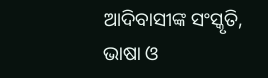ଆଦିବାସୀଙ୍କ ସଂସ୍କୃତି, ଭାଷା ଓ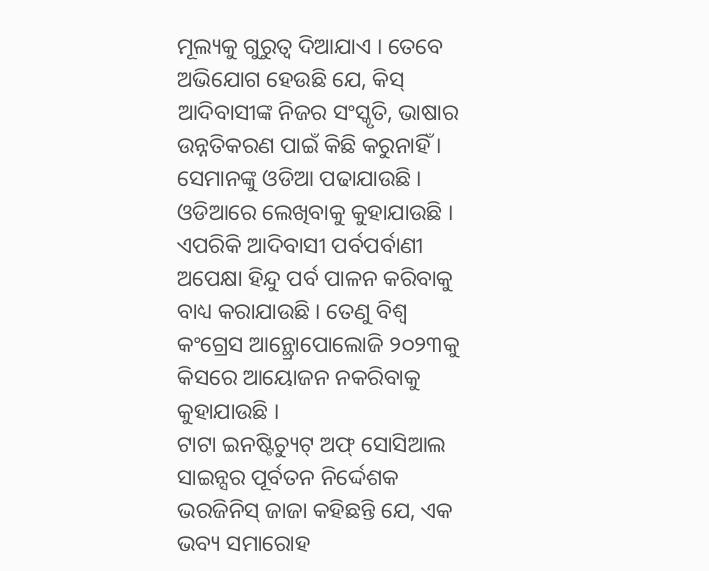ମୂଲ୍ୟକୁ ଗୁରୁତ୍ୱ ଦିଆଯାଏ । ତେବେ ଅଭିଯୋଗ ହେଉଛି ଯେ, କିସ୍ ଆଦିବାସୀଙ୍କ ନିଜର ସଂସ୍କୃତି, ଭାଷାର ଉନ୍ନତିକରଣ ପାଇଁ କିଛି କରୁନାହିଁ । ସେମାନଙ୍କୁ ଓଡିଆ ପଢାଯାଉଛି । ଓଡିଆରେ ଲେଖିବାକୁ କୁହାଯାଉଛି । ଏପରିକି ଆଦିବାସୀ ପର୍ବପର୍ବାଣୀ ଅପେକ୍ଷା ହିନ୍ଦୁ ପର୍ବ ପାଳନ କରିବାକୁ ବାଧ୍ୟ କରାଯାଉଛି । ତେଣୁ ବିଶ୍ୱ କଂଗ୍ରେସ ଆନ୍ଥ୍ରୋପୋଲୋଜି ୨୦୨୩କୁ କିସରେ ଆୟୋଜନ ନକରିବାକୁ କୁହାଯାଉଛି ।
ଟାଟା ଇନଷ୍ଟିଚ୍ୟୁଟ୍ ଅଫ୍ ସୋସିଆଲ ସାଇନ୍ସର ପୂର୍ବତନ ନିର୍ଦ୍ଦେଶକ ଭରଜିନିସ୍ ଜାଜା କହିଛନ୍ତି ଯେ, ଏକ ଭବ୍ୟ ସମାରୋହ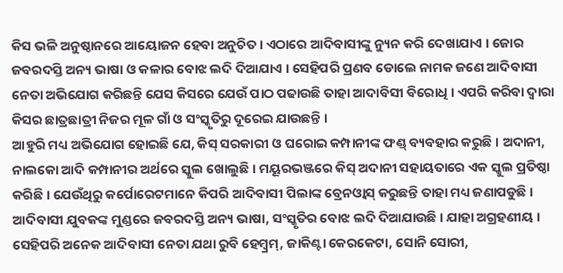କିସ ଭଳି ଅନୁଷ୍ଠାନରେ ଆୟୋଜନ ହେବା ଅନୁଚିତ । ଏଠାରେ ଆଦିବାସୀଙ୍କୁ ନ୍ୟୁନ କରି ଦେଖାଯାଏ । ଜୋର ଜବରଦସ୍ତି ଅନ୍ୟ ଭାଷା ଓ କଳାର ବୋଝ ଲଦି ଦିଆଯାଏ । ସେହିପରି ପ୍ରଣବ ଡୋଲେ ନାମକ ଜଣେ ଆଦିବାସୀ ନେତା ଅଭିଯୋଗ କରିଛନ୍ତି ଯେସ କିସରେ ଯେଉଁ ପାଠ ପଢାଉଛି ତାହା ଆଦାବିସୀ ବିରୋଧି । ଏପରି କରିବା ଦ୍ୱାରା କିସର ଛାତ୍ରଛାତ୍ରୀ ନିଜର ମୂଳ ଗାଁ ଓ ସଂସ୍କୃତିରୁ ଦୂରେଇ ଯାଉଛନ୍ତି ।
ଆହୁରି ମଧ୍ୟ ଅଭିଯୋଗ ହୋଇଛି ଯେ, କିସ୍ ସରକାରୀ ଓ ଘରୋଇ କମ୍ପାନୀଙ୍କ ଫଣ୍ଡ୍ ବ୍ୟବହାର କରୁଛି । ଅଦାନୀ, ନାଲକୋ ଆଦି କମ୍ପାନୀର ଅର୍ଥରେ ସ୍କୁଲ ଖୋଲୁଛି । ମୟୂରଭଞ୍ଜରେ କିସ୍ ଅଦାନୀ ସହାୟତାରେ ଏକ ସ୍କୁଲ ପ୍ରତିଷ୍ଠା କରିଛି । ଯେଉଁଥିରୁ କର୍ପୋରେଟମାନେ କିପରି ଆଦିବାସୀ ପିଲାଙ୍କ ବ୍ରେନଓ୍ୱାସ୍ କରୁଛନ୍ତି ତାହା ମଧ୍ୟ ଜଣାପଡୁଛି । ଆଦିବାସୀ ଯୁବକଙ୍କ ମୁଣ୍ଡରେ ଜବରଦସ୍ତି ଅନ୍ୟ ଭାଷା, ସଂସ୍କୃତିର ବୋଝ ଲଦି ଦିଆଯାଉଛି । ଯାହା ଅଗ୍ରହଣୀୟ ।
ସେହିପରି ଅନେକ ଆଦିବାସୀ ନେତା ଯଥା ରୁବି ହେମ୍ବ୍ରମ୍, ଜାକିଣ୍ଟା କେରକେଟା, ସୋନି ସୋରୀ,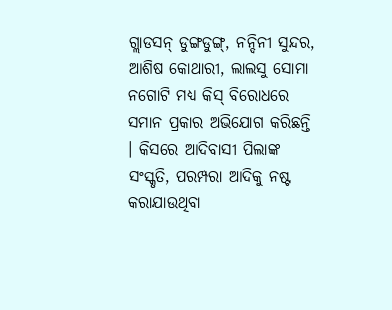ଗ୍ଲାଡସନ୍ ଡୁଙ୍ଗଡୁଙ୍ଗ୍, ନନ୍ଦିନୀ ସୁନ୍ଦର, ଆଶିଷ କୋଥାରୀ, ଲାଲସୁ ସୋମା ନଗୋଟି ମଧ୍ୟ କିସ୍ ବିରୋଧରେ ସମାନ ପ୍ରକାର ଅଭିଯୋଗ କରିଛନ୍ତି । କିସରେ ଆଦିବାସୀ ପିଲାଙ୍କ ସଂସ୍କୃତି, ପରମ୍ପରା ଆଦିକୁ ନଷ୍ଟ କରାଯାଉଥିବା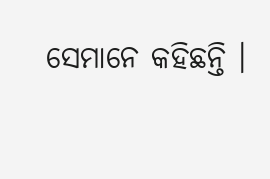ସେମାନେ କହିଛନ୍ତି ।